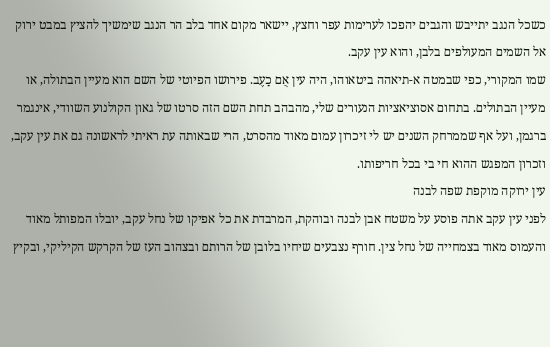כשכל הנגב יתייבש והגבים יהפכו לערימות עפר וחצץ, יישאר מקום אחד בלב הר הנגב שימשיך להציץ במבט ירוק אל השמים המעולפים בלבן, והוא עין עקב.
שמו המקורי, כפי שבמטה א-תיאהה ביטאוהו, היה עין אֻם כַעֶב. פירושו הפיוטי של השם הוא מעיין הבתולה, או מעיין הבתולים. בתחום אסוציאציות הנעורים שלי, מהבהב תחת השם הזה סרטו של גאון הקולנוע השוודי, אינגמר ברגמן, ועל אף שממרחק השנים יש לי זיכרון עמום מאוד מהסרט, הרי שבאותה עת ראיתי לראשונה גם את עין עקב, וזכרון המפגש ההוא חי בי בכל חריפותו.
עין ירוקה מוקפת שפה לבנה
לפני עין עקב אתה פוסע על משטח אבן לבנה ובוהקת, המרבדת את כל אפיקו של נחל עקב, יובלו המפותל מאוד והעמוס מאוד בצמחייה של נחל צין. חורף נצבעים שיחיו בלובן של הרותם ובצהוב העז של הקרקש הקיליקי, ובקיץ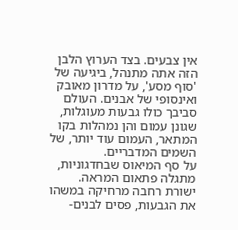אין צבעים. בצד הערוץ הלבן הזה אתה מתנהל, ביגיעה של 'סוף מסע', על מדרון מאובק ואינסופי של אבנים. העולם סביבך כולו גבעות מעוגלות, שגונן עמום והן נמהלות בקו המתאר, העמום עוד יותר, של השמים המדבריים.
על סף המיאוס שבחדגוניות, מתגלה פתאום המראה. ישורת רחבה מרחיקה במשהו את הגבעות, פסים לבנים-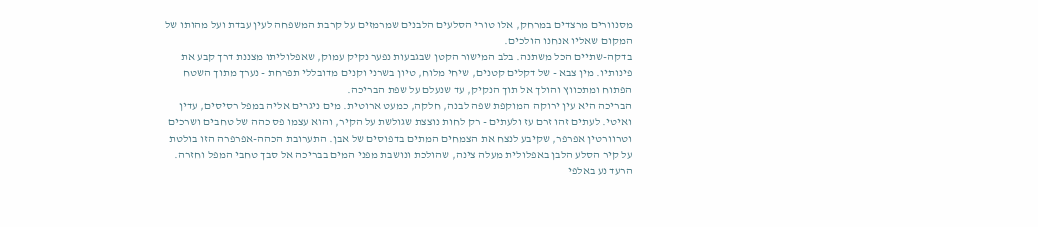מסנוורים מרצדים במרחק, אלו טורי הסלעים הלבנים שמרמזים על קרבת המשפחה לעין עבדת ועל מהותו של המקום שאליו אנחנו הולכים.
בדקה-שתיים הכל משתנה. בלב המישור הקטן שבגבעות נפער נקיק עמוק, שאפלוליתו מצננת דרך קבע את פינותיו. מין צבא - של דקלים קטנים, שיחי מלוח, טיון בשרני וקנים מדובללי תפרחת - נערך מתוך השטח הפתוח ומתכווץ והולך אל תוך הנקיק, עד שנעלם על שפת הבריכה.
הבריכה היא עין ירוקה המוקפת שפה לבנה, חלקה, כמעט ארוטית. מים ניגרים אליה במפל רסיסים, עדין ואיטי. לעתים זהו זרם עז ולעתים - רק לחות נוצצת שגולשת על הקיר, והוא עצמו פס כהה של טחבים ושרכים וטרוורטין אפרפר, שקיבע לנצח את הצמחים המתים בדפוסים של אבן. התערובת הכהה-אפרפרה הזו בולטת על קיר הסלע הלבן באפלולית מעלה צינה, שהולכת ונושבת מפני המים בבריכה אל סבך טחבי המפל וחזרה.
הרעד נע באלפי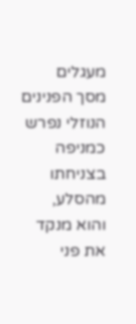מעגלים
מסך הפנינים הנוזלי נפרש כמניפה בצניחתו מהסלע, והוא מנקד את פני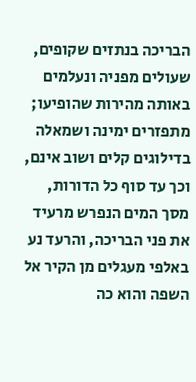הבריכה בנתזים שקופים, שעולים מפניה ונעלמים באותה מהירות שהופיעו; מתפזרים ימינה ושמאלה בדילוגים קלים ושוב אינם, וכך עד סוף כל הדורות, מסך המים הנפרש מרעיד את פני הבריכה, והרעד נע באלפי מעגלים מן הקיר אל השפה והוא כה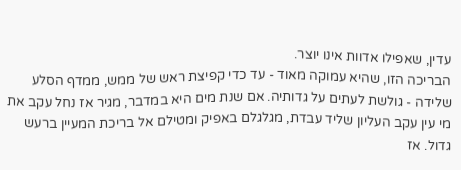עדין, שאפילו אדוות אינו יוצר.
הבריכה הזו, שהיא עמוקה מאוד - עד כדי קפיצת ראש של ממש, ממדף הסלע שלידה - גולשת לעתים על גדותיה. אם שנת מים היא במדבר, מגיר אז נחל עקב את מי עין עקב העליון שליד עבדת, מגלגלם באפיק ומטילם אל בריכת המעיין ברעש גדול. אז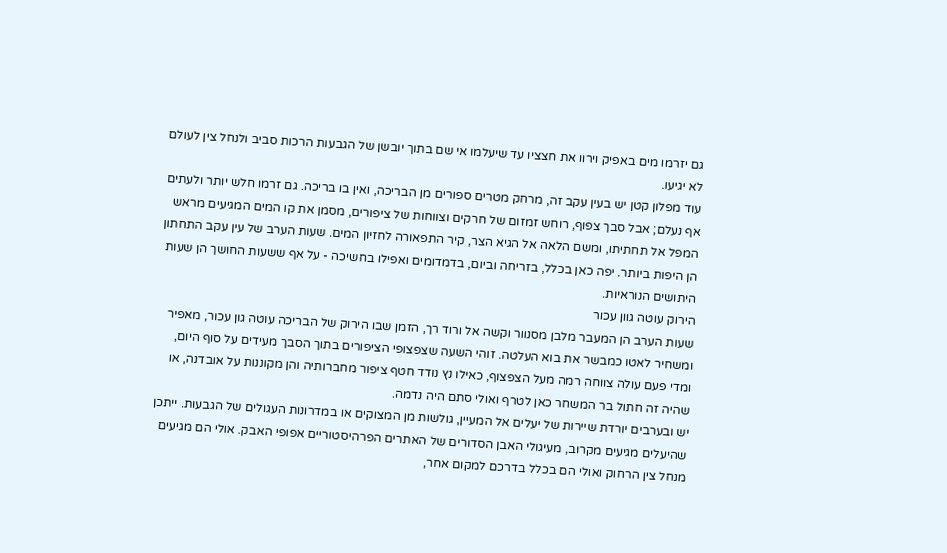גם יזרמו מים באפיק וירוו את חצציו עד שיעלמו אי שם בתוך יובשן של הגבעות הרכות סביב ולנחל צין לעולם לא יגיעו.
עוד מפלון קטן יש בעין עקב זה, מרחק מטרים ספורים מן הבריכה, ואין בו בריכה. גם זרמו חלש יותר ולעתים אף נעלם; אבל סבך צפוף, רוחש זמזום של חרקים וצווחות של ציפורים, מסמן את קו המים המגיעים מראש המפל אל תחתיתו, ומשם הלאה אל הגיא הצר, קיר התפאורה לחזיון המים. שעות הערב של עין עקב התחתון הן היפות ביותר. יפה כאן בכלל, בזריחה וביום, בדמדומים ואפילו בחשיכה - על אף ששעות החושך הן שעות היתושים הנוראיות.
הירוק עוטה גוון עכור
שעות הערב הן המעבר מלבן מסנוור וקשה אל ורוד רך, הזמן שבו הירוק של הבריכה עוטה גון עכור, מאפיר ומשחיר לאטו כמבשר את בוא העלטה. זוהי השעה שצפצופי הציפורים בתוך הסבך מעידים על סוף היום, ומדי פעם עולה צווחה רמה מעל הצפצוף, כאילו נץ נודד חטף ציפור מחברותיה והן מקוננות על אובדנה, או שהיה זה חתול בר המשחר כאן לטרף ואולי סתם היה נדמה.
יש ובערבים יורדת שיירות של יעלים אל המעיין, גולשות מן המצוקים או במדרונות העגולים של הגבעות. ייתכן שהיעלים מגיעים מקרוב, מעיגולי האבן הסדורים של האתרים הפרהיסטוריים אפופי האבק. אולי הם מגיעים מנחל צין הרחוק ואולי הם בכלל בדרכם למקום אחר,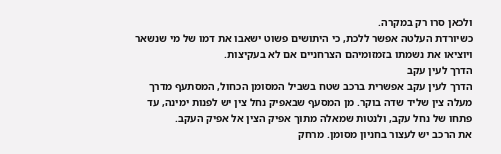ולכאן סרו רק במקרה.
כשיורדת העלטה אפשר ללכת, כי היתושים פשוט ישאבו את דמו של מי שנשאר ויוציאו את נשמתו בזמזומיהם הצרחניים אם לא בעקיצות.
הדרך לעין עקב
הדרך לעין עקב אפשרית ברכב שטח בשביל המסומן הכחול, המסתעף מדרך מעלה צין שליד שדה בוקר. מן המסעף שבאפיק נחל צין יש לפנות ימינה, עד פתחו של נחל עקב, ולנטות שמאלה מתוך אפיק הצין אל אפיק העקב.
את הרכב יש לעצור בחניון מסומן. מרחק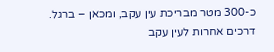כ-300 מטר מבריכת עין עקב, ומכאן – ברגל.
דרכים אחרות לעין עקב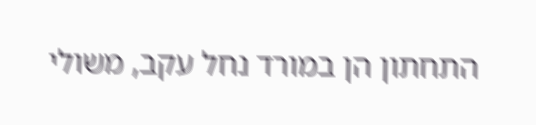התחתון הן במורד נחל עקב, משולי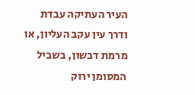העיר העתיקה עבדת ודרך עין עקב העליון, או מרמת דבשון, בשביל המסומן ירוק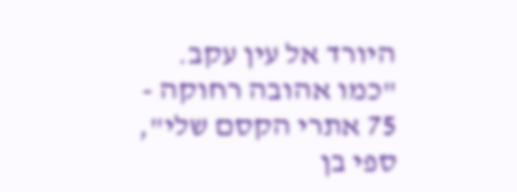היורד אל עין עקב.
"כמו אהובה רחוקה - 75 אתרי הקסם שלי", ספי בן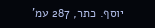יוסף. כתר, 287 עמ'